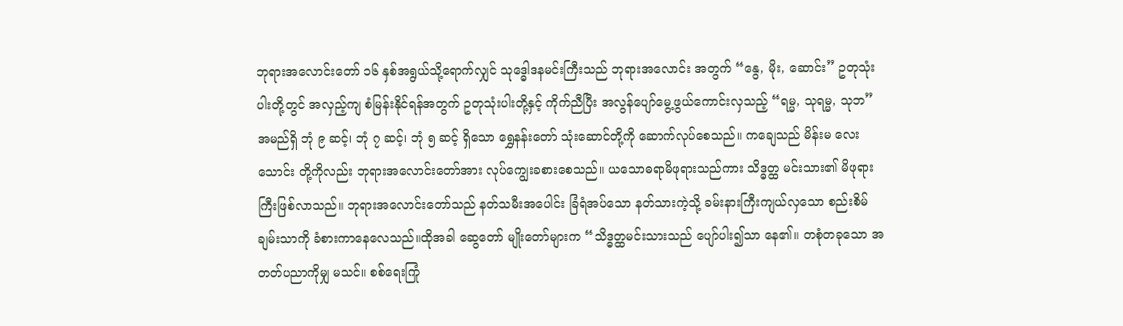ဘုရားအလောင်းတော် ၁၆ နှစ်အရွယ်သို့ရောက်လျှင် သုဒ္ဓေါဒနမင်းကြီးသည် ဘုရားအလောင်း အတွက် “နွေ, မိုး, ဆောင်း” ဥတုသုံးပါးတို့တွင် အလှည့်ကျ စံမြန်းနိုင်ရန်အတွက် ဥတုသုံးပါးတို့နှင့် ကိုက်ညီပြီး အလွန်ပျော်မွေ့ဖွယ်ကောင်းလှသည့် “ရမ္မ, သုရမ္မ, သုဘ” အမည်ရှိ ဘုံ ၉ ဆင့်၊ ဘုံ ၇ ဆင့်၊ ဘုံ ၅ ဆင့် ရှိသော ရွှေနန်းတော် သုံးဆောင်တို့ကို ဆောက်လုပ်စေသည်။ ကချေသည် မိန်းမ လေးသောင်း တို့ကိုလည်း ဘုရားအလောင်းတော်အား လုပ်ကျွေးခစားစေသည်။ ယသောဓရာမိဖုရားသည်ကား သိဒ္ဓတ္ထ မင်းသား၏ မိဖုရားကြီးဖြစ်လာသည်။ ဘုရားအလောင်းတော်သည် နတ်သမီးအပေါင်း ခြံရံအပ်သော နတ်သားကဲ့သို့ ခမ်းနားကြီးကျယ်လှသော စည်းစိမ်ချမ်းသာကို ခံစားကာနေလေသည်။ထိုအခါ ဆွေတော် မျိုးတော်များက “သိဒ္ဓတ္ထမင်းသားသည် ပျော်ပါး၍သာ နေ၏။ တစုံတခုသော အတတ်ပညာကိုမျှ မသင်။ စစ်ရေးကြုံ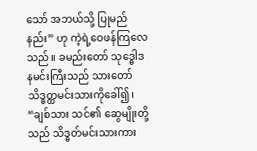သော် အဘယ်သို့ ပြုမည်နည်း” ဟု ကဲ့ရဲ့ဝေဖန်ကြလေသည်။ ခမည်းတော် သုဒ္ဓေါဒနမင်းကြီးသည် သားတော် သိဒ္ဓတ္ထမင်းသားကိုခေါ်၍၊ “ချစ်သား သင်၏ ဆွေမျိုးတို့သည် သိဒ္ဓတ်မင်းသားကား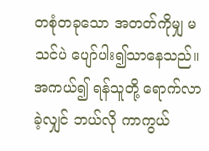တစုံတခုသော အတတ်ကိုမျှ မသင်ပဲ ပျော်ပါး၍သာနေသည်။ အကယ်၍ ရန်သူတို့ ရောက်လာခဲ့လျှင် ဘယ်လို ကာကွယ်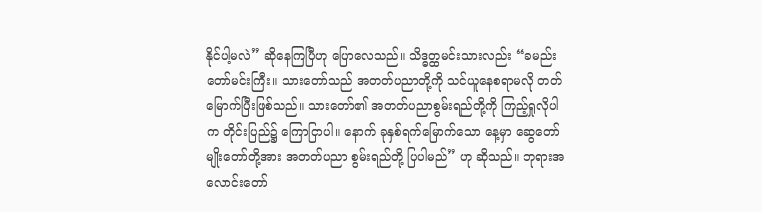နိုင်ပါ့မလဲ” ဆိုနေကြပြီဟု ပြောလေသည်။ သိဒ္ဓတ္ထမင်းသားလည်း “ခမည်းတော်မင်းကြီး။ သားတော်သည် အတတ်ပညာတို့ကို သင်ယူနေစရာမလို တတ်မြောက်ပြီးဖြစ်သည်။ သားတော်၏ အတတ်ပညာစွမ်းရည်တို့ကို ကြည့်ရှုလိုပါက တိုင်းပြည်၌ ကြောငြာပါ။ နောက် ခုနှစ်ရက်မြောက်သော နေ့မှာ ဆွေတော်မျိုးတော်တို့အား အတတ်ပညာ စွမ်းရည်တို့ ပြပါမည်” ဟု ဆိုသည်။ ဘုရားအလောင်းတော်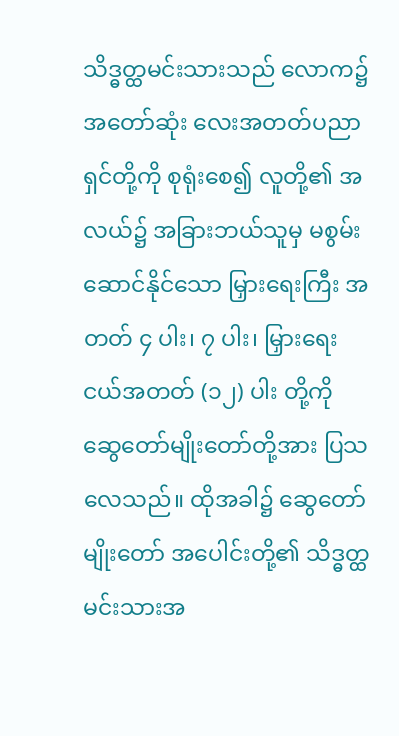သိဒ္ဓတ္ထမင်းသားသည် လောက၌ အတော်ဆုံး လေးအတတ်ပညာရှင်တို့ကို စုရုံးစေ၍ လူတို့၏ အလယ်၌ အခြားဘယ်သူမှ မစွမ်းဆောင်နိုင်သော မြှားရေးကြီး အတတ် ၄ ပါး၊ ၇ ပါး၊ မြှားရေးငယ်အတတ် (၁၂) ပါး တို့ကို ဆွေတော်မျိုးတော်တို့အား ပြသလေသည်။ ထိုအခါ၌ ဆွေတော် မျိုးတော် အပေါင်းတို့၏ သိဒ္ဓတ္ထမင်းသားအ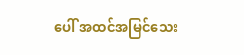ပေါ် အထင်အမြင်သေး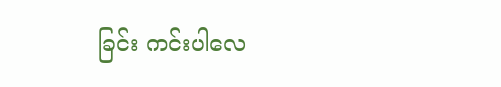ခြင်း ကင်းပါလေ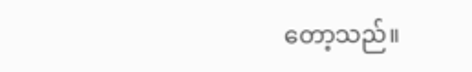တော့သည်။